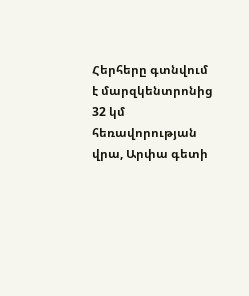Հերհերը գտնվում է մարզկենտրոնից 32 կմ հեռավորության վրա, Արփա գետի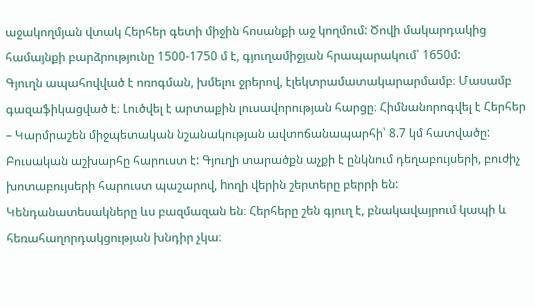աջակողմյան վտակ Հերհեր գետի միջին հոսանքի աջ կողմում: Ծովի մակարդակից համայնքի բարձրությունը 1500-1750 մ է, գյուղամիջյան հրապարակում՝ 1650մ:
Գյուղն ապահովված է ոռոգման, խմելու ջրերով, էլեկտրամատակարարմամբ։ Մասամբ գազաֆիկացված է։ Լուծվել է արտաքին լուսավորության հարցը։ Հիմնանորոգվել է Հերհեր – Կարմրաշեն միջպետական նշանակության ավտոճանապարհի՝ 8.7 կմ հատվածը:
Բուսական աշխարհը հարուստ է: Գյուղի տարածքն աչքի է ընկնում դեղաբույսերի, բուժիչ խոտաբույսերի հարուստ պաշարով, hողի վերին շերտերը բերրի են: Կենդանատեսակները ևս բազմազան են։ Հերհերը շեն գյուղ է, բնակավայրում կապի և հեռահաղորդակցության խնդիր չկա։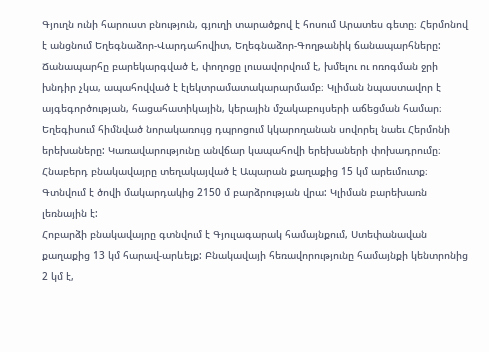Գյուղն ունի հարուստ բնություն, գյուղի տարածքով է հոսում Արատես գետը։ Հերմոնով է անցնում Եղեգնաձոր-Վարդահովիտ, Եղեգնաձոր-Գողթանիկ ճանապարհները:
Ճանապարհը բարեկարգված է, փողոցը լուսավորվում է, խմելու ու ոռոգման ջրի խնդիր չկա, ապահովված է էլեկտրամատակարարմամբ։ Կլիման նպաստավոր է այգեգործության, հացահատիկային, կերային մշակաբույսերի աճեցման համար։
Եղեգիսում հիմնված նորակառույց դպրոցում կկարողանան սովորել նաեւ Հերմոնի երեխաները: Կառավարությունը անվճար կապահովի երեխաների փոխադրումը։
Հնաբերդ բնակավայրը տեղակայված է Ապարան քաղաքից 15 կմ արեւմուտք։ Գտնվում է ծովի մակարդակից 2150 մ բարձրության վրա: Կլիման բարեխառն լեռնային է:
Հոբարձի բնակավայրը գտնվում է Գյուլագարակ համայնքում, Ստեփանավան քաղաքից 13 կմ հարավ-արևելք: Բնակավայի հեռավորությունը համայնքի կենտրոնից 2 կմ է,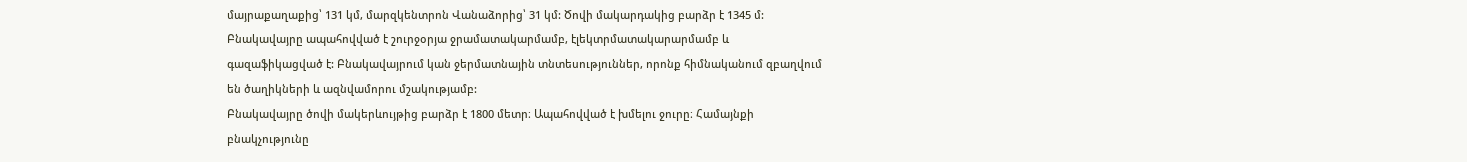մայրաքաղաքից՝ 131 կմ, մարզկենտրոն Վանաձորից՝ 31 կմ: Ծովի մակարդակից բարձր է 1345 մ:
Բնակավայրը ապահովված է շուրջօրյա ջրամատակարմամբ, էլեկտրմատակարարմամբ և գազաֆիկացված է: Բնակավայրում կան ջերմատնային տնտեսություններ, որոնք հիմնականում զբաղվում են ծաղիկների և ազնվամորու մշակությամբ:
Բնակավայրը ծովի մակերևույթից բարձր է 1800 մետր։ Ապահովված է խմելու ջուրը։ Համայնքի բնակչությունը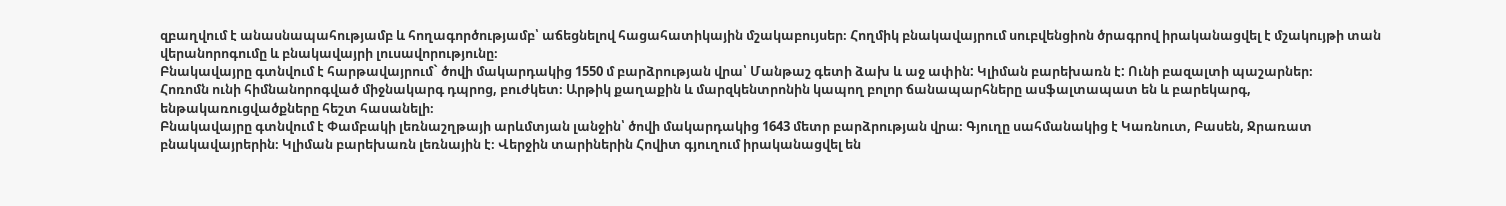զբաղվում է անասնապահությամբ և հողագործությամբ՝ աճեցնելով հացահատիկային մշակաբույսեր։ Հողմիկ բնակավայրում սուբվենցիոն ծրագրով իրականացվել է մշակույթի տան վերանորոգումը և բնակավայրի լուսավորությունը։
Բնակավայրը գտնվում է հարթավայրում` ծովի մակարդակից 1550 մ բարձրության վրա՝ Մանթաշ գետի ձախ և աջ ափին: Կլիման բարեխառն է: Ունի բազալտի պաշարներ։
Հոռոմն ունի հիմնանորոգված միջնակարգ դպրոց, բուժկետ։ Արթիկ քաղաքին և մարզկենտրոնին կապող բոլոր ճանապարհները ասֆալտապատ են և բարեկարգ, ենթակառուցվածքները հեշտ հասանելի։
Բնակավայրը գտնվում է Փամբակի լեռնաշղթայի արևմտյան լանջին՝ ծովի մակարդակից 1643 մետր բարձրության վրա։ Գյուղը սահմանակից է Կառնուտ, Բասեն, Ջրառատ բնակավայրերին։ Կլիման բարեխառն լեռնային է։ Վերջին տարիներին Հովիտ գյուղում իրականացվել են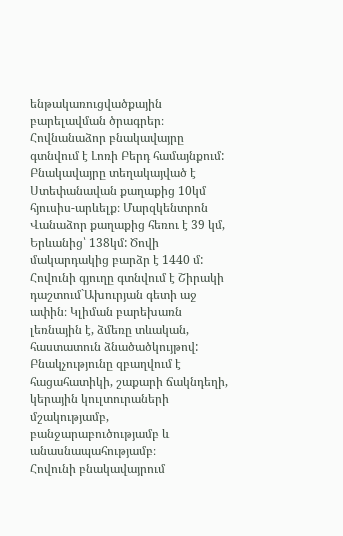ենթակառուցվածքային բարելավման ծրագրեր։
Հովնանաձոր բնակավայրը գտնվում է Լոռի Բերդ համայնքում: Բնակավայրը տեղակայված է Ստեփանավան քաղաքից 10կմ հյուսիս-արևելք։ Մարզկենտրոն Վանաձոր քաղաքից հեռու է 39 կմ, Երևանից՝ 138կմ: Ծովի մակարդակից բարձր է 1440 մ:
Հովունի գյուղը գտնվում է Շիրակի դաշտում`Ախուրյան գետի աջ ափին։ Կլիման բարեխառն լեռնային է, ձմեռը տևական, հաստատուն ձնածածկույթով: Բնակչությունը զբաղվում է հացահատիկի, շաքարի ճակնդեղի, կերային կուլտուրաների մշակությամբ, բանջարաբուծությամբ և անասնապահությամբ։
Հովունի բնակավայրում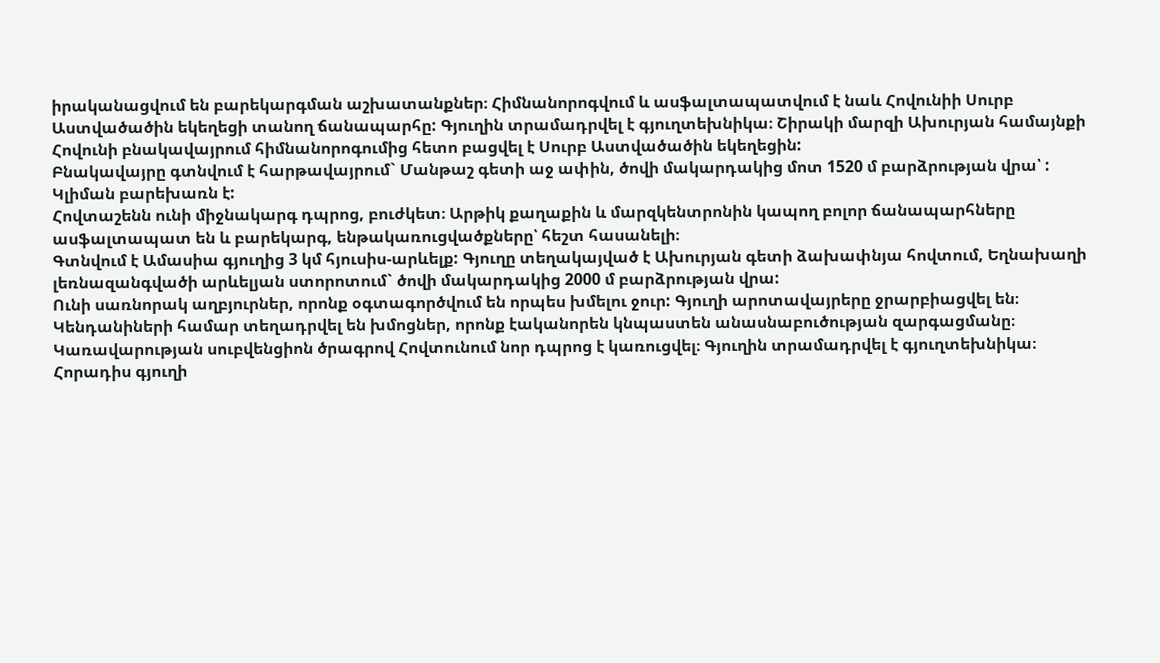իրականացվում են բարեկարգման աշխատանքներ։ Հիմնանորոգվում և ասֆալտապատվում է նաև Հովունիի Սուրբ Աստվածածին եկեղեցի տանող ճանապարհը: Գյուղին տրամադրվել է գյուղտեխնիկա։ Շիրակի մարզի Ախուրյան համայնքի Հովունի բնակավայրում հիմնանորոգումից հետո բացվել է Սուրբ Աստվածածին եկեղեցին:
Բնակավայրը գտնվում է հարթավայրում` Մանթաշ գետի աջ ափին, ծովի մակարդակից մոտ 1520 մ բարձրության վրա՝ : Կլիման բարեխառն է:
Հովտաշենն ունի միջնակարգ դպրոց, բուժկետ։ Արթիկ քաղաքին և մարզկենտրոնին կապող բոլոր ճանապարհները ասֆալտապատ են և բարեկարգ, ենթակառուցվածքները՝ հեշտ հասանելի։
Գտնվում է Ամասիա գյուղից 3 կմ հյուսիս-արևելք: Գյուղը տեղակայված է Ախուրյան գետի ձախափնյա հովտում, Եղնախաղի լեռնազանգվածի արևելյան ստորոտում` ծովի մակարդակից 2000 մ բարձրության վրա:
Ունի սառնորակ աղբյուրներ, որոնք օգտագործվում են որպես խմելու ջուր: Գյուղի արոտավայրերը ջրարբիացվել են։ Կենդանիների համար տեղադրվել են խմոցներ, որոնք էականորեն կնպաստեն անասնաբուծության զարգացմանը։ Կառավարության սուբվենցիոն ծրագրով Հովտունում նոր դպրոց է կառուցվել։ Գյուղին տրամադրվել է գյուղտեխնիկա։
Հորադիս գյուղի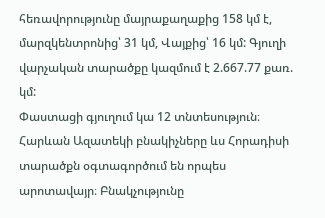հեռավորությունը մայրաքաղաքից 158 կմ է, մարզկենտրոնից՝ 31 կմ, Վայքից՝ 16 կմ: Գյուղի վարչական տարածքը կազմում է 2.667.77 քառ. կմ:
Փաստացի գյուղում կա 12 տնտեսություն։ Հարևան Ազատեկի բնակիչները ևս Հորադիսի տարածքն օգտագործում են որպես արոտավայր։ Բնակչությունը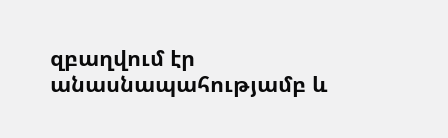զբաղվում էր անասնապահությամբ և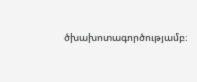ծխախոտագործությամբ։